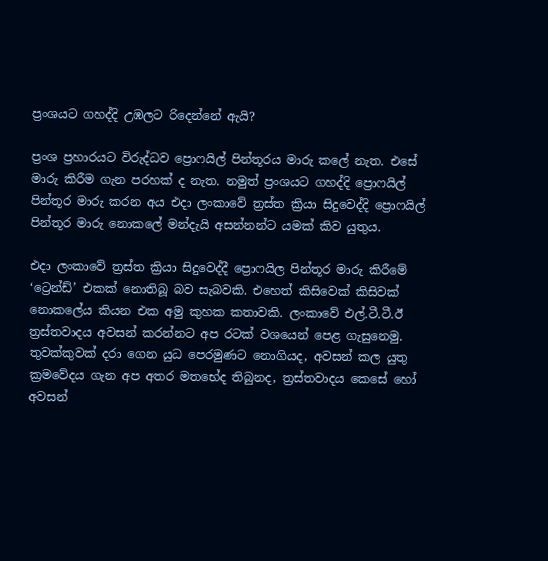ප්‍රංශයට ගහද්දි උඹලට රිදෙන්නේ ඇයි?

ප්‍රංශ ප්‍රහාරයට විරුද්ධව ප්‍රොෆයිල් පින්තූරය මාරු කලේ නැත. එසේ මාරු කිරීම ගැන පරහක් ද නැත. නමුත් ප්‍රංශයට ගහද්දි ප්‍රොෆයිල් පින්තූර මාරු කරන අය එදා ලංකාවේ ත්‍රස්ත ක්‍රියා සිදුවෙද්දි ප්‍රොෆයිල් පින්තූර මාරු නොකලේ මන්දැයි අසන්නන්ට යමක් කිව යුතුය.

එදා ලංකාවේ ත්‍රස්ත ක්‍රියා සිදුවෙද්දී ප්‍රොෆයිල පින්තූර මාරු කිරීමේ ‘ට්‍රෙන්ඩ්’ එකක් නොතිබූ බව සැබවකි. එහෙත් කිසිවෙක් කිසිවක් නොකලේය කියන එක අමු කුහක කතාවකි. ලංකාවේ එල්.ටී.ටී.ඊ ත්‍රස්තවාදය අවසන් කරන්නට අප රටක් වශයෙන් පෙළ ගැසුනෙමු. තුවක්කුවක් දරා ගෙන යුධ පෙරමුණට නොගියද, අවසන් කල යුතු ක්‍රමවේදය ගැන අප අතර මතභේද තිබුනද, ත්‍රස්තවාදය කෙසේ හෝ අවසන්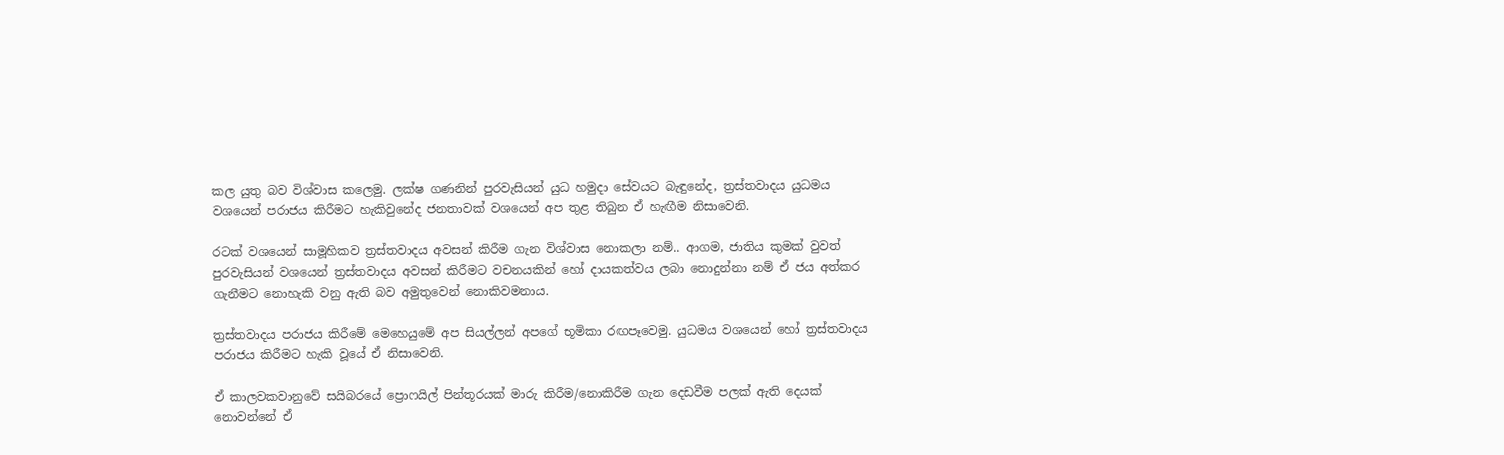කල යුතු බව විශ්වාස කලෙමු. ලක්ෂ ගණනින් පුරවැසියන් යුධ හමුදා සේවයට බැඳුනේද, ත්‍රස්තවාදය යුධමය වශයෙන් පරාජය කිරීමට හැකිවුනේද ජනතාවක් වශයෙන් අප තුළ තිබුන ඒ හැඟීම නිසාවෙනි.

රටක් වශයෙන් සාමූහිකව ත්‍රස්තවාදය අවසන් කිරීම ගැන විශ්වාස නොකලා නම්.. ආගම, ජාතිය කුමක් වුවත් පුරවැසියන් වශයෙන් ත්‍රස්තවාදය අවසන් කිරීමට වචනයකින් හෝ දායකත්වය ලබා නොදුන්නා නම් ඒ ජය අත්කර ගැනීමට නොහැකි වනු ඇති බව අමුතුවෙන් නොකිවමනාය.

ත්‍රස්තවාදය පරාජය කිරීමේ මෙහෙයුමේ අප සියල්ලන් අපගේ භූමිකා රඟපෑවෙමු. යුධමය වශයෙන් හෝ ත්‍රස්තවාදය පරාජය කිරීමට හැකි වූයේ ඒ නිසාවෙනි.

ඒ කාලවකවානුවේ සයිබරයේ ප්‍රොෆයිල් පින්තූරයක් මාරු කිරීම/නොකිරීම ගැන දෙඩවීම පලක් ඇති දෙයක් නොවන්නේ ඒ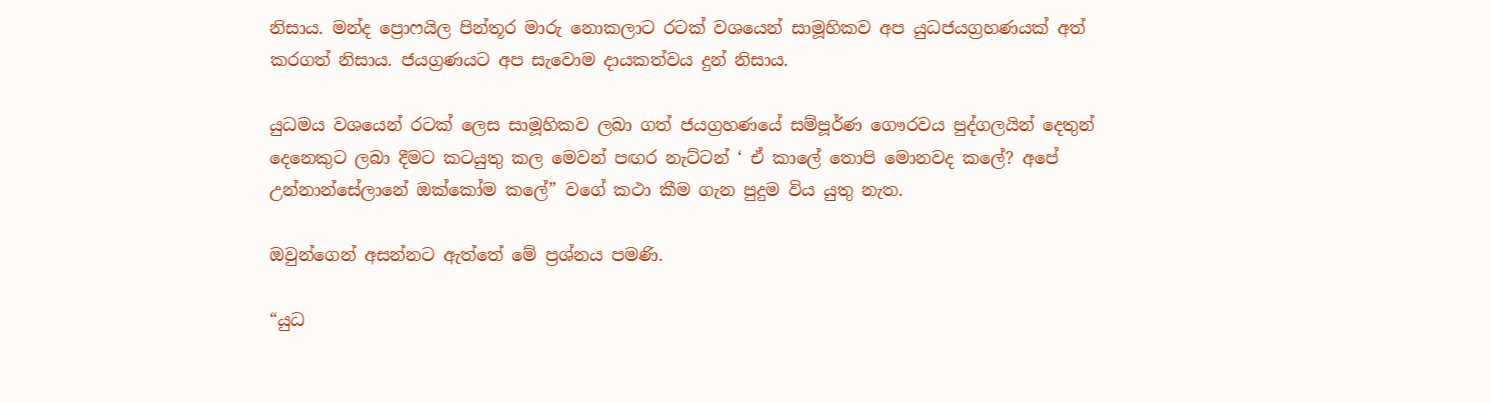නිසාය. මන්ද ප්‍රොෆයිල පින්තූර මාරු නොකලාට රටක් වශයෙන් සාමූහිකව අප යුධජයග්‍රහණයක් අත් කරගත් නිසාය. ජයග්‍රණයට අප සැවොම දායකත්වය දුන් නිසාය.

යුධමය වශයෙන් රටක් ලෙස සාමූහිකව ලබා ගත් ජයග්‍රහණයේ සම්පූර්ණ ගෞරවය පුද්ගලයින් දෙතුන් දෙනෙකුට ලබා දීමට කටයුතු කල මෙවන් පඟර නැට්ටන් ‘ ඒ කාලේ තොපි මොනවද කලේ? අපේ උන්නාන්සේලානේ ඔක්කෝම කලේ” වගේ කථා කීම ගැන පුදුම විය යුතු නැත.

ඔවුන්ගෙන් අසන්නට ඇත්තේ මේ ප්‍රශ්නය පමණි.

“යුධ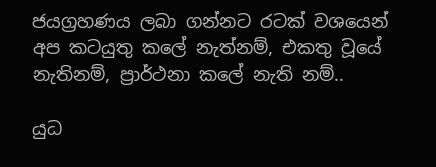ජයග්‍රහණය ලබා ගන්නට රටක් වශයෙන් අප කටයුතු කලේ නැත්නම්, එකතු වූයේ නැතිනම්, ප්‍රාර්ථනා කලේ නැති නම්..

යුධ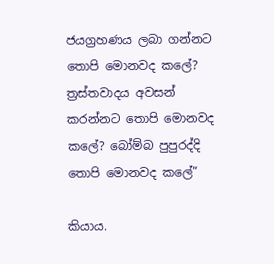ජයග්‍රහණය ලබා ගන්නට තොපි මොනවද කලේ? ත්‍රස්තවාදය අවසන් කරන්නට තොපි මොනවද කලේ? බෝම්බ පුපුරද්දි තොපි මොනවද කලේ”

කියාය.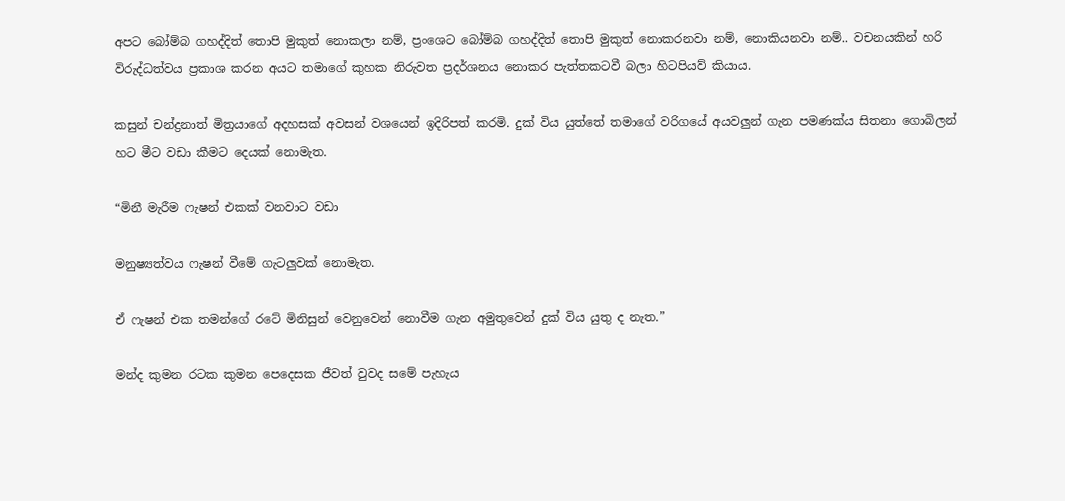අපට බෝම්බ ගහද්දිත් තොපි මුකුත් නොකලා නම්, ප්‍රංශෙට බෝම්බ ගහද්දිත් තොපි මුකුත් නොකරනවා නම්, නොකියනවා නම්.. වචනයකින් හරි විරුද්ධත්වය ප්‍රකාශ කරන අයට තමාගේ කුහක නිරුවත ප්‍රදර්ශනය නොකර පැත්තකටවී බලා හිටපියව් කියාය.

කසුන් චන්ද්‍රනාත් මිත්‍රයාගේ අදහසක් අවසන් වශයෙන් ඉදිරිපත් කරමි. දුක් විය යුත්තේ තමාගේ වරිගයේ අයවලුන් ගැන පමණක්ය සිතනා ගොබිලන් හට මීට වඩා කීමට දෙයක් නොමැත.

“මිනී මැරීම ෆැෂන් එකක් වනවාට වඩා

මනුෂ්‍යත්වය ෆැෂන් වීමේ ගැටලුවක් නොමැත.

ඒ ෆැෂන් එක තමන්ගේ රටේ මිනිසුන් වෙනුවෙන් නොවීම ගැන අමුතුවෙන් දුක් විය යුතු ද නැත.”

මන්ද කුමන රටක කුමන පෙදෙසක ජීවත් වුවද සමේ පැහැය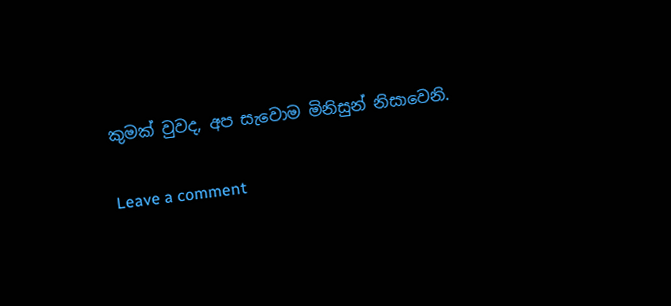කුමක් වුවද, අප සැවොම මිනිසුන් නිසාවෙනි.

Leave a comment